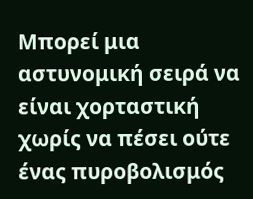Μπορεί μια αστυνομική σειρά να είναι χορταστική χωρίς να πέσει ούτε ένας πυροβολισμός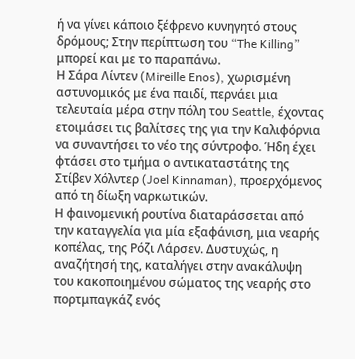ή να γίνει κάποιο ξέφρενο κυνηγητό στους δρόμους; Στην περίπτωση του “The Killing” μπορεί και με το παραπάνω.
Η Σάρα Λίντεν (Mireille Enos), χωρισμένη αστυνομικός με ένα παιδί, περνάει μια τελευταία μέρα στην πόλη του Seattle, έχοντας ετοιμάσει τις βαλίτσες της για την Καλιφόρνια να συναντήσει το νέο της σύντροφο. Ήδη έχει φτάσει στο τμήμα ο αντικαταστάτης της Στίβεν Χόλντερ (Joel Kinnaman), προερχόμενος από τη δίωξη ναρκωτικών.
Η φαινομενική ρουτίνα διαταράσσεται από την καταγγελία για μία εξαφάνιση, μια νεαρής κοπέλας, της Ρόζι Λάρσεν. Δυστυχώς, η αναζήτησή της, καταλήγει στην ανακάλυψη του κακοποιημένου σώματος της νεαρής στο πορτμπαγκάζ ενός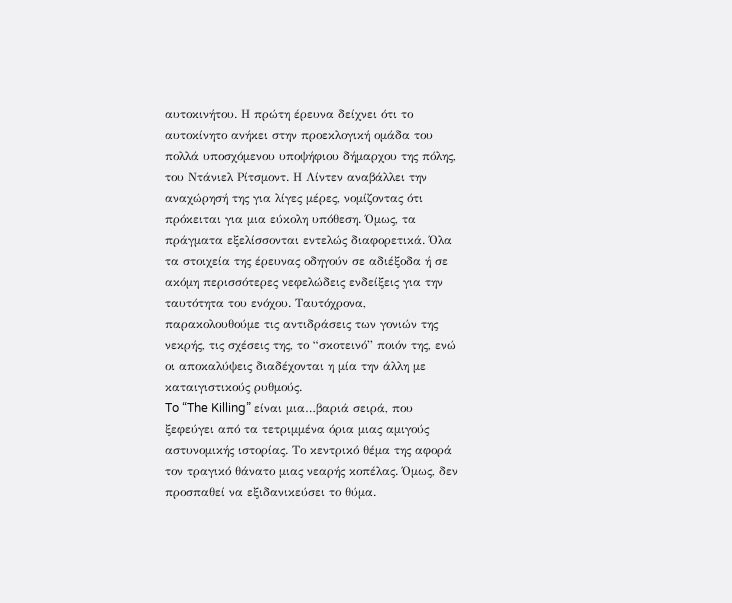αυτοκινήτου. Η πρώτη έρευνα δείχνει ότι το αυτοκίνητο ανήκει στην προεκλογική ομάδα του πολλά υποσχόμενου υποψήφιου δήμαρχου της πόλης, του Ντάνιελ Ρίτσμοντ. Η Λίντεν αναβάλλει την αναχώρησή της για λίγες μέρες, νομίζοντας ότι πρόκειται για μια εύκολη υπόθεση. Όμως, τα πράγματα εξελίσσονται εντελώς διαφορετικά. Όλα τα στοιχεία της έρευνας οδηγούν σε αδιέξοδα ή σε ακόμη περισσότερες νεφελώδεις ενδείξεις για την ταυτότητα του ενόχου. Ταυτόχρονα, παρακολουθούμε τις αντιδράσεις των γονιών της νεκρής, τις σχέσεις της, το “σκοτεινό” ποιόν της, ενώ οι αποκαλύψεις διαδέχονται η μία την άλλη με καταιγιστικούς ρυθμούς.
To “The Killing” είναι μια…βαριά σειρά, που ξεφεύγει από τα τετριμμένα όρια μιας αμιγούς αστυνομικής ιστορίας. Το κεντρικό θέμα της αφορά τον τραγικό θάνατο μιας νεαρής κοπέλας. Όμως, δεν προσπαθεί να εξιδανικεύσει το θύμα.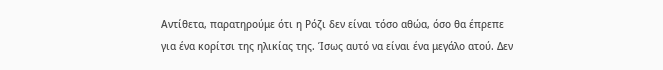Αντίθετα, παρατηρούμε ότι η Ρόζι δεν είναι τόσο αθώα, όσο θα έπρεπε για ένα κορίτσι της ηλικίας της. Ίσως αυτό να είναι ένα μεγάλο ατού. Δεν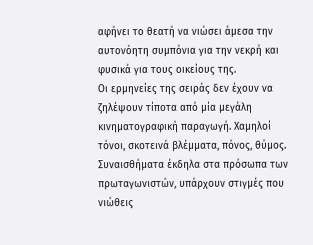αφήνει το θεατή να νιώσει άμεσα την αυτονόητη συμπόνια για την νεκρή και φυσικά για τους οικείους της.
Οι ερμηνείες της σειράς δεν έχουν να ζηλέψουν τίποτα από μία μεγάλη κινηματογραφική παραγωγή. Χαμηλοί τόνοι, σκοτεινά βλέμματα, πόνος, θύμος. Συναισθήματα έκδηλα στα πρόσωπα των πρωταγωνιστών, υπάρχουν στιγμές που νιώθεις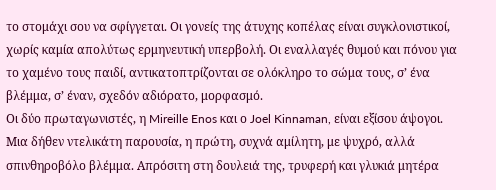το στομάχι σου να σφίγγεται. Οι γονείς της άτυχης κοπέλας είναι συγκλονιστικοί, χωρίς καμία απολύτως ερμηνευτική υπερβολή. Οι εναλλαγές θυμού και πόνου για το χαμένο τους παιδί, αντικατοπτρίζονται σε ολόκληρο το σώμα τους, σ’ ένα βλέμμα, σ’ έναν, σχεδόν αδιόρατο, μορφασμό.
Οι δύο πρωταγωνιστές, η Mireille Enos και ο Joel Kinnaman, είναι εξίσου άψογοι. Μια δήθεν ντελικάτη παρουσία, η πρώτη, συχνά αμίλητη, με ψυχρό, αλλά σπινθηροβόλο βλέμμα. Απρόσιτη στη δουλειά της, τρυφερή και γλυκιά μητέρα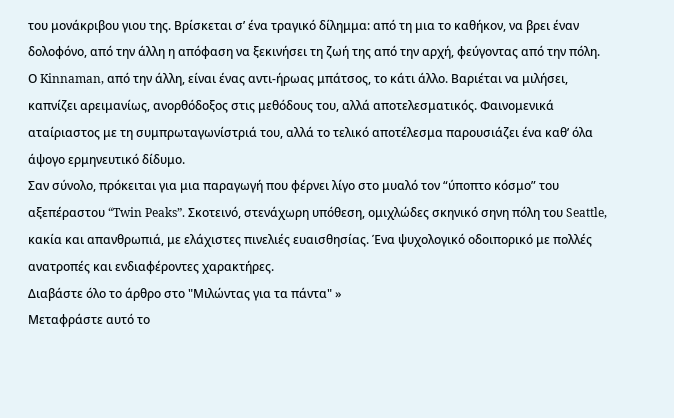του μονάκριβου γιου της. Βρίσκεται σ’ ένα τραγικό δίλημμα: από τη μια το καθήκον, να βρει έναν δολοφόνο, από την άλλη η απόφαση να ξεκινήσει τη ζωή της από την αρχή, φεύγοντας από την πόλη.
Ο Kinnaman, από την άλλη, είναι ένας αντι-ήρωας μπάτσος, το κάτι άλλο. Βαριέται να μιλήσει, καπνίζει αρειμανίως, ανορθόδοξος στις μεθόδους του, αλλά αποτελεσματικός. Φαινομενικά αταίριαστος με τη συμπρωταγωνίστριά του, αλλά το τελικό αποτέλεσμα παρουσιάζει ένα καθ’ όλα άψογο ερμηνευτικό δίδυμο.
Σαν σύνολο, πρόκειται για μια παραγωγή που φέρνει λίγο στο μυαλό τον “ύποπτο κόσμο” του αξεπέραστου “Twin Peaks”. Σκοτεινό, στενάχωρη υπόθεση, ομιχλώδες σκηνικό σηνη πόλη του Seattle, κακία και απανθρωπιά, με ελάχιστες πινελιές ευαισθησίας. Ένα ψυχολογικό οδοιπορικό με πολλές ανατροπές και ενδιαφέροντες χαρακτήρες.
Διαβάστε όλο το άρθρο στο "Μιλώντας για τα πάντα" »
Μεταφράστε αυτό το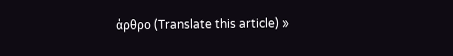άρθρο (Translate this article) »